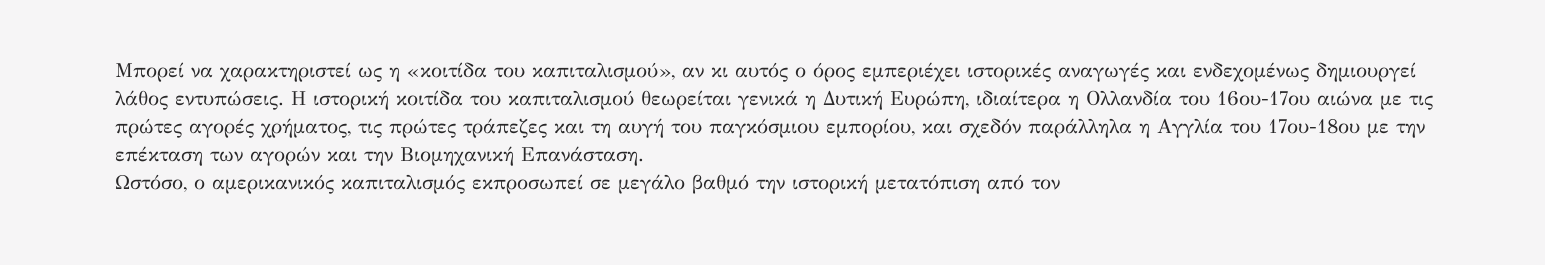Μπορεί να χαρακτηριστεί ως η «κοιτίδα του καπιταλισμού», αν κι αυτός ο όρος εμπεριέχει ιστορικές αναγωγές και ενδεχομένως δημιουργεί λάθος εντυπώσεις. Η ιστορική κοιτίδα του καπιταλισμού θεωρείται γενικά η Δυτική Ευρώπη, ιδιαίτερα η Ολλανδία του 16ου-17ου αιώνα με τις πρώτες αγορές χρήματος, τις πρώτες τράπεζες και τη αυγή του παγκόσμιου εμπορίου, και σχεδόν παράλληλα η Αγγλία του 17ου-18ου με την επέκταση των αγορών και την Βιομηχανική Επανάσταση.
Ωστόσο, ο αμερικανικός καπιταλισμός εκπροσωπεί σε μεγάλο βαθμό την ιστορική μετατόπιση από τον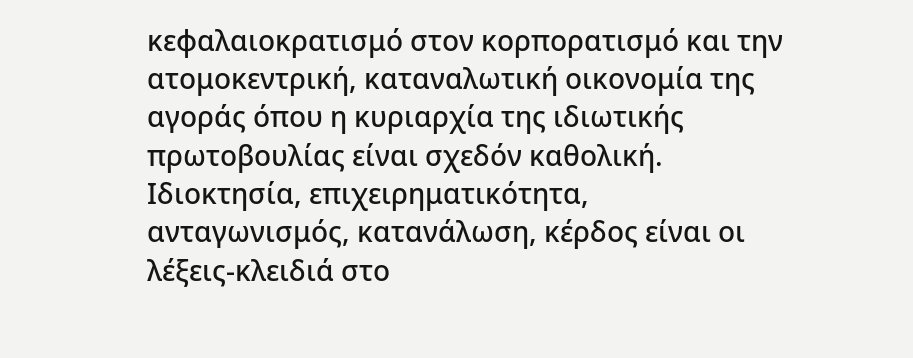κεφαλαιοκρατισμό στον κορπορατισμό και την ατομοκεντρική, καταναλωτική οικονομία της αγοράς όπου η κυριαρχία της ιδιωτικής πρωτοβουλίας είναι σχεδόν καθολική. Ιδιοκτησία, επιχειρηματικότητα, ανταγωνισμός, κατανάλωση, κέρδος είναι οι λέξεις-κλειδιά στο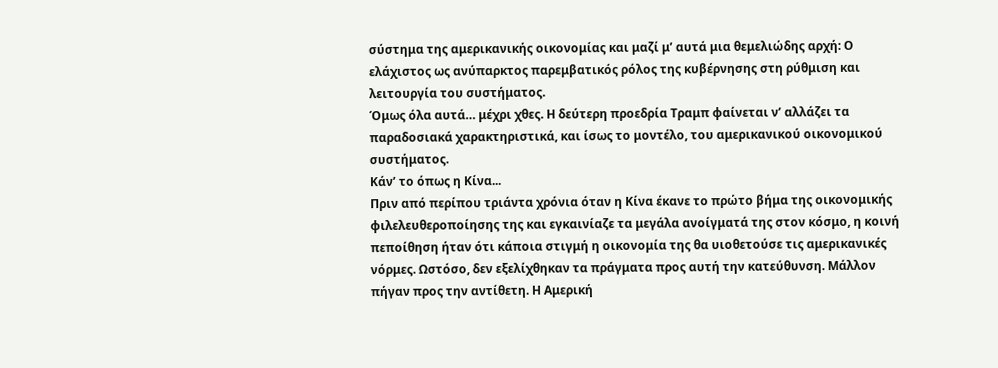σύστημα της αμερικανικής οικονομίας και μαζί μ’ αυτά μια θεμελιώδης αρχή: Ο ελάχιστος ως ανύπαρκτος παρεμβατικός ρόλος της κυβέρνησης στη ρύθμιση και λειτουργία του συστήματος.
Όμως όλα αυτά… μέχρι χθες. Η δεύτερη προεδρία Τραμπ φαίνεται ν’ αλλάζει τα παραδοσιακά χαρακτηριστικά, και ίσως το μοντέλο, του αμερικανικού οικονομικού συστήματος.
Κάν’ το όπως η Κίνα...
Πριν από περίπου τριάντα χρόνια όταν η Κίνα έκανε το πρώτο βήμα της οικονομικής φιλελευθεροποίησης της και εγκαινίαζε τα μεγάλα ανοίγματά της στον κόσμο, η κοινή πεποίθηση ήταν ότι κάποια στιγμή η οικονομία της θα υιοθετούσε τις αμερικανικές νόρμες. Ωστόσο, δεν εξελίχθηκαν τα πράγματα προς αυτή την κατεύθυνση. Μάλλον πήγαν προς την αντίθετη. Η Αμερική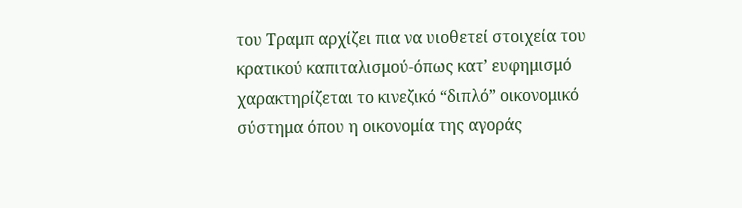του Τραμπ αρχίζει πια να υιοθετεί στοιχεία του κρατικού καπιταλισμού-όπως κατ’ ευφημισμό χαρακτηρίζεται το κινεζικό “διπλό” οικονομικό σύστημα όπου η οικονομία της αγοράς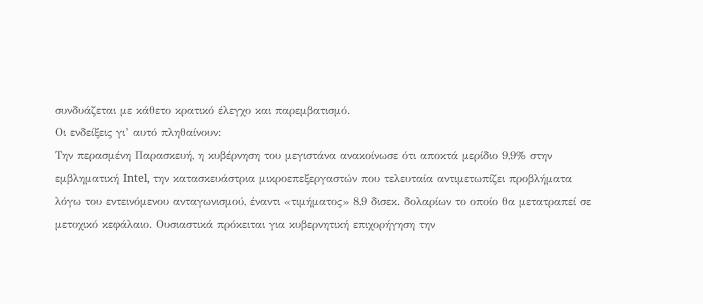συνδυάζεται με κάθετο κρατικό έλεγχο και παρεμβατισμό.
Οι ενδείξεις γι’ αυτό πληθαίνουν:
Την περασμένη Παρασκευή, η κυβέρνηση του μεγιστάνα ανακοίνωσε ότι αποκτά μερίδιο 9,9% στην εμβληματική Intel, την κατασκευάστρια μικροεπεξεργαστών που τελευταία αντιμετωπίζει προβλήματα λόγω του εντεινόμενου ανταγωνισμού, έναντι «τιμήματος» 8,9 δισεκ. δολαρίων το οποίο θα μετατραπεί σε μετοχικό κεφάλαιο. Ουσιαστικά πρόκειται για κυβερνητική επιχορήγηση την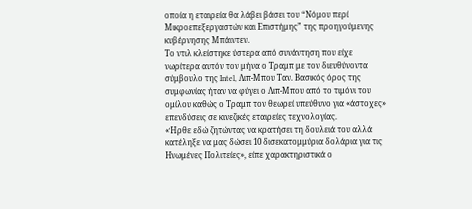οποία η εταιρεία θα λάβει βάσει του “Νόμου περί Μικροεπεξεργαστών και Επιστήμης” της προηγούμενης κυβέρνησης Μπάιντεν.
Το ντιλ κλείστηκε ύστερα από συνάντηση που είχε νωρίτερα αυτόν τον μήνα ο Τραμπ με τον διευθύνοντα σύμβουλο της Intel, Λιπ-Μπου Ταν. Βασικός όρος της συμφωνίας ήταν να φύγει ο Λιπ-Μπου από το τιμόνι του ομίλου καθώς ο Τραμπ τον θεωρεί υπεύθυνο για «άστοχες» επενδύσεις σε κινεζικές εταιρείες τεχνολογίας.
«Ήρθε εδώ ζητώντας να κρατήσει τη δουλειά του αλλά κατέληξε να μας δώσει 10 δισεκατομμύρια δολάρια για τις Ηνωμένες Πολιτείες», είπε χαρακτηριστικά ο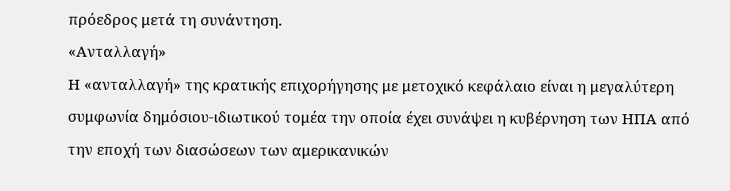πρόεδρος μετά τη συνάντηση.
«Ανταλλαγή»
Η «ανταλλαγή» της κρατικής επιχορήγησης με μετοχικό κεφάλαιο είναι η μεγαλύτερη συμφωνία δημόσιου-ιδιωτικού τομέα την οποία έχει συνάψει η κυβέρνηση των ΗΠΑ από την εποχή των διασώσεων των αμερικανικών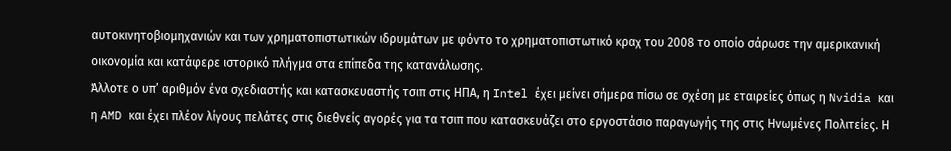αυτοκινητοβιομηχανιών και των χρηματοπιστωτικών ιδρυμάτων με φόντο το χρηματοπιστωτικό κραχ του 2008 το οποίο σάρωσε την αμερικανική οικονομία και κατάφερε ιστορικό πλήγμα στα επίπεδα της κατανάλωσης.
Άλλοτε ο υπ’ αριθμόν ένα σχεδιαστής και κατασκευαστής τσιπ στις ΗΠΑ, η Intel έχει μείνει σήμερα πίσω σε σχέση με εταιρείες όπως η Nvidia και η AMD και έχει πλέον λίγους πελάτες στις διεθνείς αγορές για τα τσιπ που κατασκευάζει στο εργοστάσιο παραγωγής της στις Ηνωμένες Πολιτείες. Η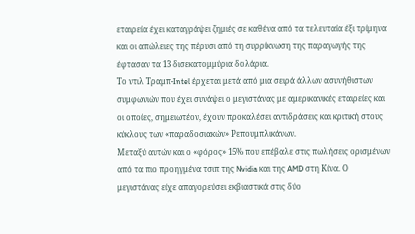εταιρεία έχει καταγράψει ζημιές σε καθένα από τα τελευταία έξι τρίμηνα και οι απώλειες της πέρυσι από τη συρρίκνωση της παραγωγής της έφτασαν τα 13 δισεκατομμύρια δολάρια.
Το ντιλ Τραμπ-Intel έρχεται μετά από μια σειρά άλλων ασυνήθιστων συμφωνιών που έχει συνάψει ο μεγιστάνας με αμερικανικές εταιρείες και οι οποίες, σημειωτέον, έχουν προκαλέσει αντιδράσεις και κριτική στους κύκλους των «παραδοσιακών» Ρεπουμπλικάνων.
Μεταξύ αυτών και ο «φόρος» 15% που επέβαλε στις πωλήσεις ορισμένων από τα πιο προηγμένα τσιπ της Nvidia και της AMD στη Κίνα. Ο μεγιστάνας είχε απαγορεύσει εκβιαστικά στις δύο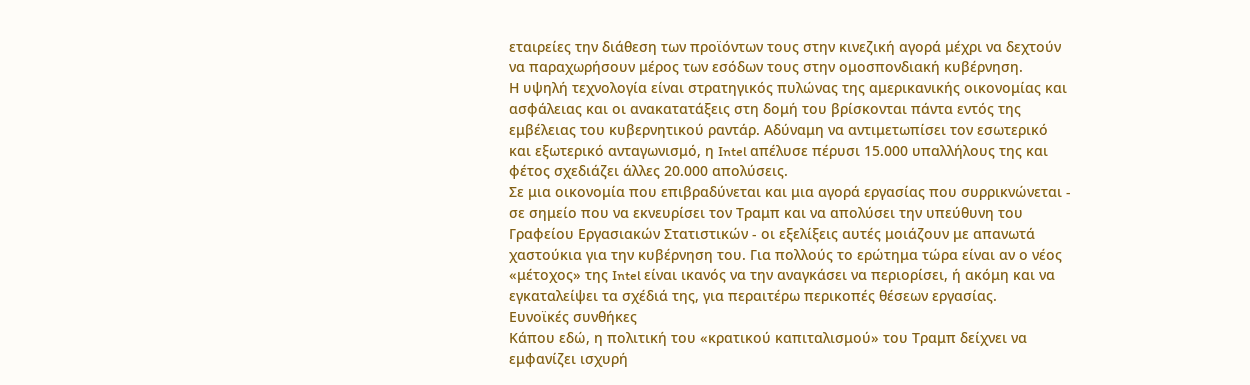εταιρείες την διάθεση των προϊόντων τους στην κινεζική αγορά μέχρι να δεχτούν να παραχωρήσουν μέρος των εσόδων τους στην ομοσπονδιακή κυβέρνηση.
Η υψηλή τεχνολογία είναι στρατηγικός πυλώνας της αμερικανικής οικονομίας και ασφάλειας και οι ανακατατάξεις στη δομή του βρίσκονται πάντα εντός της εμβέλειας του κυβερνητικού ραντάρ. Αδύναμη να αντιμετωπίσει τον εσωτερικό και εξωτερικό ανταγωνισμό, η Intel απέλυσε πέρυσι 15.000 υπαλλήλους της και φέτος σχεδιάζει άλλες 20.000 απολύσεις.
Σε μια οικονομία που επιβραδύνεται και μια αγορά εργασίας που συρρικνώνεται - σε σημείο που να εκνευρίσει τον Τραμπ και να απολύσει την υπεύθυνη του Γραφείου Εργασιακών Στατιστικών - οι εξελίξεις αυτές μοιάζουν με απανωτά χαστούκια για την κυβέρνηση του. Για πολλούς το ερώτημα τώρα είναι αν ο νέος «μέτοχος» της Intel είναι ικανός να την αναγκάσει να περιορίσει, ή ακόμη και να εγκαταλείψει τα σχέδιά της, για περαιτέρω περικοπές θέσεων εργασίας.
Ευνοϊκές συνθήκες
Κάπου εδώ, η πολιτική του «κρατικού καπιταλισμού» του Τραμπ δείχνει να εμφανίζει ισχυρή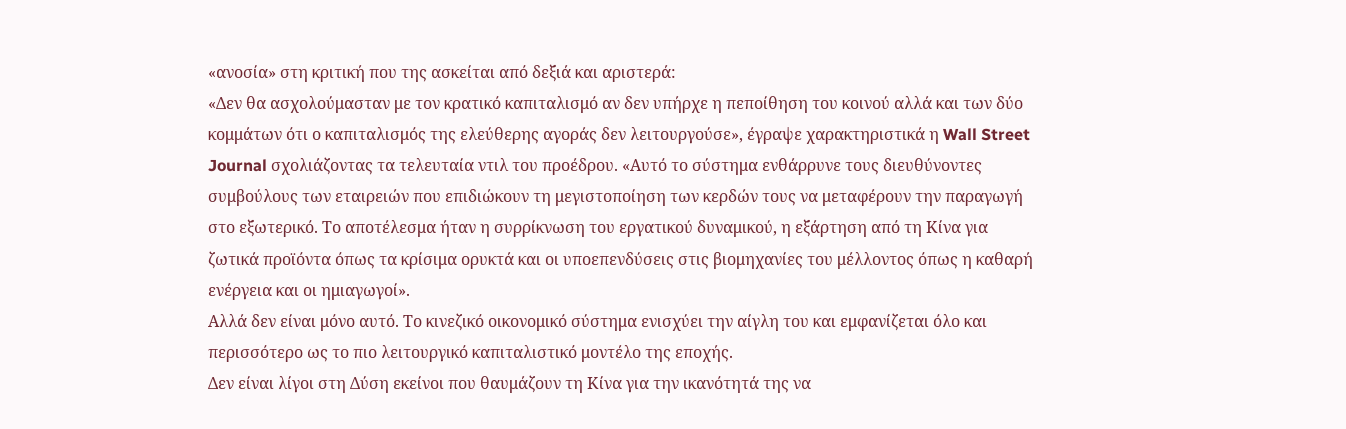«ανοσία» στη κριτική που της ασκείται από δεξιά και αριστερά:
«Δεν θα ασχολούμασταν με τον κρατικό καπιταλισμό αν δεν υπήρχε η πεποίθηση του κοινού αλλά και των δύο κομμάτων ότι ο καπιταλισμός της ελεύθερης αγοράς δεν λειτουργούσε», έγραψε χαρακτηριστικά η Wall Street Journal σχολιάζοντας τα τελευταία ντιλ του προέδρου. «Αυτό το σύστημα ενθάρρυνε τους διευθύνοντες συμβούλους των εταιρειών που επιδιώκουν τη μεγιστοποίηση των κερδών τους να μεταφέρουν την παραγωγή στο εξωτερικό. Το αποτέλεσμα ήταν η συρρίκνωση του εργατικού δυναμικού, η εξάρτηση από τη Κίνα για ζωτικά προϊόντα όπως τα κρίσιμα ορυκτά και οι υποεπενδύσεις στις βιομηχανίες του μέλλοντος όπως η καθαρή ενέργεια και οι ημιαγωγοί».
Αλλά δεν είναι μόνο αυτό. Το κινεζικό οικονομικό σύστημα ενισχύει την αίγλη του και εμφανίζεται όλο και περισσότερο ως το πιο λειτουργικό καπιταλιστικό μοντέλο της εποχής.
Δεν είναι λίγοι στη Δύση εκείνοι που θαυμάζουν τη Κίνα για την ικανότητά της να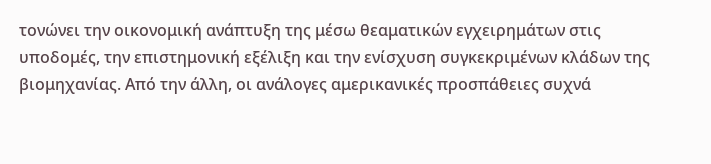τονώνει την οικονομική ανάπτυξη της μέσω θεαματικών εγχειρημάτων στις υποδομές, την επιστημονική εξέλιξη και την ενίσχυση συγκεκριμένων κλάδων της βιομηχανίας. Από την άλλη, οι ανάλογες αμερικανικές προσπάθειες συχνά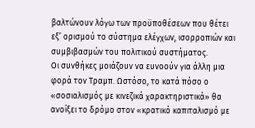βαλτώνουν λόγω των προϋποθέσεων που θέτει εξ’ ορισμού το σύστημα ελέγχων, ισορροπιών και συμβιβασμών του πολιτικού συστήματος.
Οι συνθήκες μοιάζουν να ευνοούν για άλλη μια φορά τον Τραμπ. Ωστόσο, το κατά πόσο ο «σοσιαλισμός με κινεζικά χαρακτηριστικά» θα ανοίξει το δρόμο στον «κρατικό καπιταλισμό με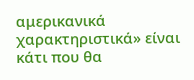αμερικανικά χαρακτηριστικά» είναι κάτι που θα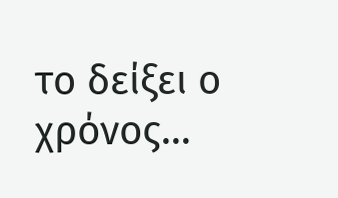το δείξει ο χρόνος…